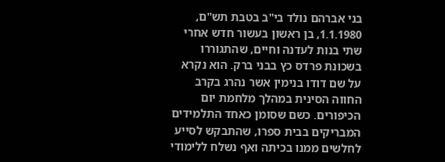בני אברהם נולד בי"ב בטבת תש"ם, 1.1.1980, בן ראשון בעשור חדש אחרי שתי בנות לעדנה וחיים, שהתגוררו בשכונת פרדס כץ בבני ברק. הוא נקרא על שם דודו בנימין אשר נהרג בקרב החווה הסינית במהלך מלחמת יום הכיפורים. כשם שסומן כאחד התלמידים המבריקים בבית ספרו, שהתבקש לסייע לחלשים ממנו בכיתה ואף נשלח ללימודי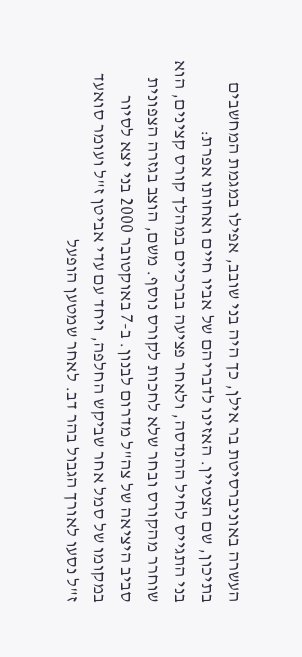העשרה באוניברסיטת בר אילן, כך היה בני שובב, אפילו במגמת המחשבים בתיכון, שם הצטיין. האזינו לדבריהם של אביו חיים ואחותו אפרת:
בני התגייס לחיל ההנדסה, ולאחר פציעה בברכיים במהלך קורס קצינים, הוא שוחרר מהקורס ובחר שלא לחכות לקורס נוסף. משם, הוצב בגזרה הצפונית סביב היציאה של צה"ל מדרום לבנון. ב-7 באוקטובר 2000 בני יצא לסיור במקומו של סמל אחר שביקש החלפה, ויחד עם עדי אביטן ז"ל ועומר סואעד ז"ל נסעו לאורך הגבול בהר דב. לאחר שמטען הופעל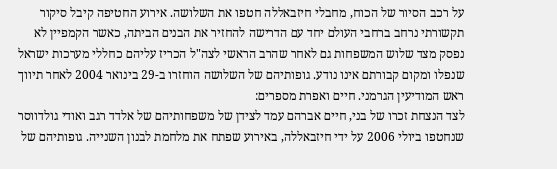על רכב הסיור של הכוח, מחבלי חיזבאללה חטפו את השלושה. אירוע החטיפה קיבל סיקור תקשורתי נרחב ברחבי העולם יחד עם הדרישה להחזיר את הבנים הביתה, כאשר הקמפיין לא נפסק מצד שלוש המשפחות גם לאחר שהרב הראשי לצה"ל הכריז עליהם כחללי מערכות ישראל שנפלו ומקום קבורתם אינו נודע. גופותיהם של השלושה הוחזרו ב-29 בינואר 2004 לאחר תיווך ראש המודיעין הגרמני. חיים ואפרת מספרים:
לצד הנצחת זכרו של בני, חיים אברהם עמד לצידן של משפחותיהם של אלדד רגב ואודי גולדווסר שנחטפו ביולי 2006 על ידי חיזבאללה, באירוע שפתח את מלחמת לבנון השנייה. גופותיהם של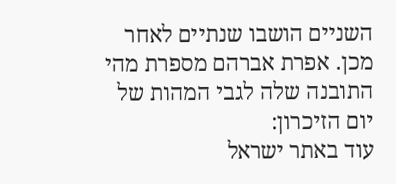השניים הושבו שנתיים לאחר מכן. אפרת אברהם מספרת מהי התובנה שלה לגבי המהות של יום הזיכרון:
עוד באתר ישראל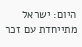היום: ישראל מתייחדת עם זכר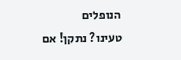הנופלים
טעינו? נתקן! אם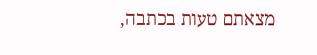מצאתם טעות בכתבה,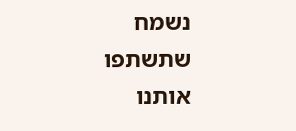נשמח שתשתפו אותנו